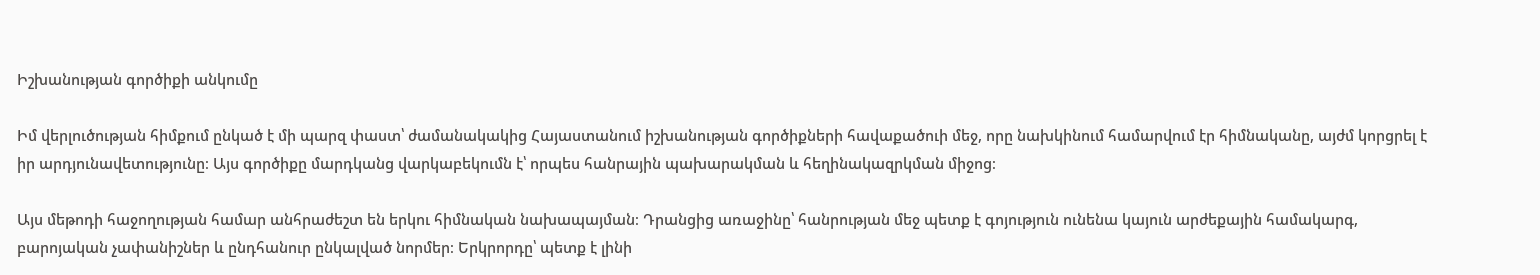Իշխանության գործիքի անկումը

Իմ վերլուծության հիմքում ընկած է մի պարզ փաստ՝ ժամանակակից Հայաստանում իշխանության գործիքների հավաքածուի մեջ, որը նախկինում համարվում էր հիմնականը, այժմ կորցրել է իր արդյունավետությունը։ Այս գործիքը մարդկանց վարկաբեկումն է՝ որպես հանրային պախարակման և հեղինակազրկման միջոց։

Այս մեթոդի հաջողության համար անհրաժեշտ են երկու հիմնական նախապայման։ Դրանցից առաջինը՝ հանրության մեջ պետք է գոյություն ունենա կայուն արժեքային համակարգ, բարոյական չափանիշներ և ընդհանուր ընկալված նորմեր։ Երկրորդը՝ պետք է լինի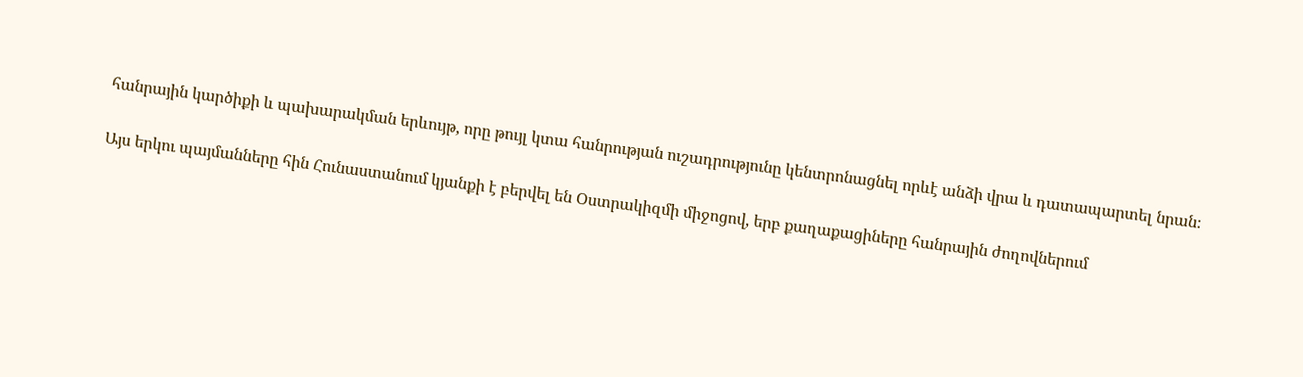հանրային կարծիքի և պախարակման երևույթ, որը թույլ կտա հանրության ուշադրությունը կենտրոնացնել որևէ անձի վրա և դատապարտել նրան։

Այս երկու պայմանները հին Հունաստանում կյանքի է բերվել են Օստրակիզմի միջոցով, երբ քաղաքացիները հանրային ժողովներում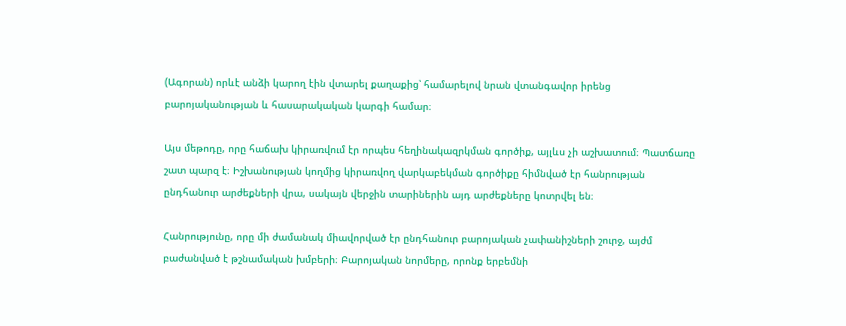(Ագորան) որևէ անձի կարող էին վտարել քաղաքից՝ համարելով նրան վտանգավոր իրենց բարոյականության և հասարակական կարգի համար։

Այս մեթոդը, որը հաճախ կիրառվում էր որպես հեղինակազրկման գործիք, այլևս չի աշխատում։ Պատճառը շատ պարզ է։ Իշխանության կողմից կիրառվող վարկաբեկման գործիքը հիմնված էր հանրության ընդհանուր արժեքների վրա, սակայն վերջին տարիներին այդ արժեքները կոտրվել են։

Հանրությունը, որը մի ժամանակ միավորված էր ընդհանուր բարոյական չափանիշների շուրջ, այժմ բաժանված է թշնամական խմբերի։ Բարոյական նորմերը, որոնք երբեմնի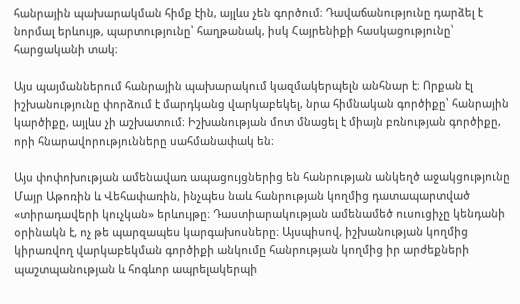հանրային պախարակման հիմք էին, այլևս չեն գործում։ Դավաճանությունը դարձել է նորմալ երևույթ, պարտությունը՝ հաղթանակ, իսկ Հայրենիքի հասկացությունը՝ հարցականի տակ։

Այս պայմաններում հանրային պախարակում կազմակերպելն անհնար է։ Որքան էլ իշխանությունը փորձում է մարդկանց վարկաբեկել, նրա հիմնական գործիքը՝ հանրային կարծիքը, այլևս չի աշխատում։ Իշխանության մոտ մնացել է միայն բռնության գործիքը, որի հնարավորությունները սահմանափակ են։

Այս փոփոխության ամենավառ ապացույցներից են հանրության անկեղծ աջակցությունը Մայր Աթոռին և Վեհափառին, ինչպես նաև հանրության կողմից դատապարտված «տիրադավերի կուչկան» երևույթը։ Դաստիարակության ամենամեծ ուսուցիչը կենդանի օրինակն է, ոչ թե պարզապես կարգախոսները։ Այսպիսով, իշխանության կողմից կիրառվող վարկաբեկման գործիքի անկումը հանրության կողմից իր արժեքների պաշտպանության և հոգևոր ապրելակերպի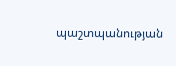պաշտպանության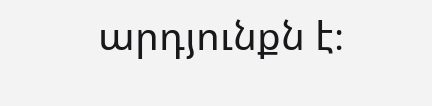արդյունքն է։